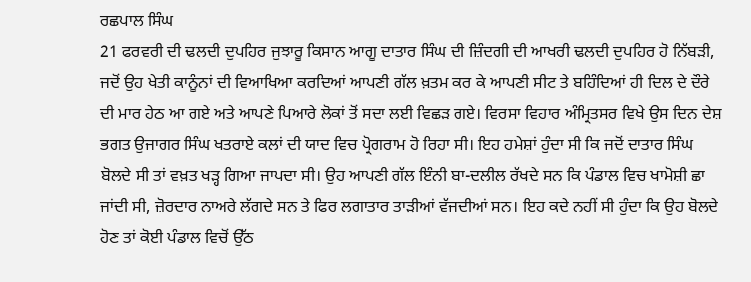ਰਛਪਾਲ ਸਿੰਘ
21 ਫਰਵਰੀ ਦੀ ਢਲਦੀ ਦੁਪਹਿਰ ਜੁਝਾਰੂ ਕਿਸਾਨ ਆਗੂ ਦਾਤਾਰ ਸਿੰਘ ਦੀ ਜ਼ਿੰਦਗੀ ਦੀ ਆਖਰੀ ਢਲਦੀ ਦੁਪਹਿਰ ਹੋ ਨਿੱਬੜੀ, ਜਦੋਂ ਉਹ ਖੇਤੀ ਕਾਨੂੰਨਾਂ ਦੀ ਵਿਆਖਿਆ ਕਰਦਿਆਂ ਆਪਣੀ ਗੱਲ ਖ਼ਤਮ ਕਰ ਕੇ ਆਪਣੀ ਸੀਟ ਤੇ ਬਹਿੰਦਿਆਂ ਹੀ ਦਿਲ ਦੇ ਦੌਰੇ ਦੀ ਮਾਰ ਹੇਠ ਆ ਗਏ ਅਤੇ ਆਪਣੇ ਪਿਆਰੇ ਲੋਕਾਂ ਤੋਂ ਸਦਾ ਲਈ ਵਿਛੜ ਗਏ। ਵਿਰਸਾ ਵਿਹਾਰ ਅੰਮ੍ਰਿਤਸਰ ਵਿਖੇ ਉਸ ਦਿਨ ਦੇਸ਼ ਭਗਤ ਉਜਾਗਰ ਸਿੰਘ ਖਤਰਾਏ ਕਲਾਂ ਦੀ ਯਾਦ ਵਿਚ ਪ੍ਰੋਗਰਾਮ ਹੋ ਰਿਹਾ ਸੀ। ਇਹ ਹਮੇਸ਼ਾਂ ਹੁੰਦਾ ਸੀ ਕਿ ਜਦੋਂ ਦਾਤਾਰ ਸਿੰਘ ਬੋਲਦੇ ਸੀ ਤਾਂ ਵਖ਼ਤ ਖੜ੍ਹ ਗਿਆ ਜਾਪਦਾ ਸੀ। ਉਹ ਆਪਣੀ ਗੱਲ ਇੰਨੀ ਬਾ-ਦਲੀਲ ਰੱਖਦੇ ਸਨ ਕਿ ਪੰਡਾਲ ਵਿਚ ਖਾਮੋਸ਼ੀ ਛਾ ਜਾਂਦੀ ਸੀ, ਜ਼ੋਰਦਾਰ ਨਾਅਰੇ ਲੱਗਦੇ ਸਨ ਤੇ ਫਿਰ ਲਗਾਤਾਰ ਤਾੜੀਆਂ ਵੱਜਦੀਆਂ ਸਨ। ਇਹ ਕਦੇ ਨਹੀਂ ਸੀ ਹੁੰਦਾ ਕਿ ਉਹ ਬੋਲਦੇ ਹੋਣ ਤਾਂ ਕੋਈ ਪੰਡਾਲ ਵਿਚੋਂ ਉੱਠ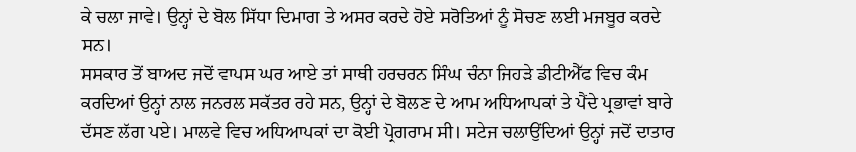ਕੇ ਚਲਾ ਜਾਵੇ। ਉਨ੍ਹਾਂ ਦੇ ਬੋਲ ਸਿੱਧਾ ਦਿਮਾਗ ਤੇ ਅਸਰ ਕਰਦੇ ਹੋਏ ਸਰੋਤਿਆਂ ਨੂੰ ਸੋਚਣ ਲਈ ਮਜਬੂਰ ਕਰਦੇ ਸਨ।
ਸਸਕਾਰ ਤੋਂ ਬਾਅਦ ਜਦੋਂ ਵਾਪਸ ਘਰ ਆਏ ਤਾਂ ਸਾਥੀ ਹਰਚਰਨ ਸਿੰਘ ਚੰਨਾ ਜਿਹੜੇ ਡੀਟੀਐੱਫ ਵਿਚ ਕੰਮ ਕਰਦਿਆਂ ਉਨ੍ਹਾਂ ਨਾਲ ਜਨਰਲ ਸਕੱਤਰ ਰਹੇ ਸਨ, ਉਨ੍ਹਾਂ ਦੇ ਬੋਲਣ ਦੇ ਆਮ ਅਧਿਆਪਕਾਂ ਤੇ ਪੈਂਦੇ ਪ੍ਰਭਾਵਾਂ ਬਾਰੇ ਦੱਸਣ ਲੱਗ ਪਏ। ਮਾਲਵੇ ਵਿਚ ਅਧਿਆਪਕਾਂ ਦਾ ਕੋਈ ਪ੍ਰੋਗਰਾਮ ਸੀ। ਸਟੇਜ ਚਲਾਉਂਦਿਆਂ ਉਨ੍ਹਾਂ ਜਦੋਂ ਦਾਤਾਰ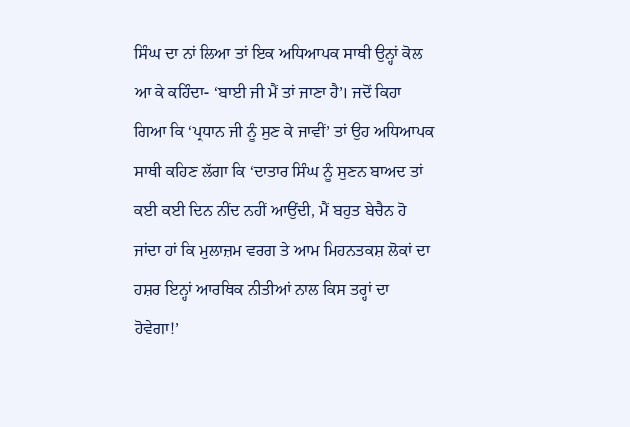ਸਿੰਘ ਦਾ ਨਾਂ ਲਿਆ ਤਾਂ ਇਕ ਅਧਿਆਪਕ ਸਾਥੀ ਉਨ੍ਹਾਂ ਕੋਲ ਆ ਕੇ ਕਹਿੰਦਾ- ‘ਬਾਈ ਜੀ ਮੈਂ ਤਾਂ ਜਾਣਾ ਹੈ’। ਜਦੋਂ ਕਿਹਾ ਗਿਆ ਕਿ ‘ਪ੍ਰਧਾਨ ਜੀ ਨੂੰ ਸੁਣ ਕੇ ਜਾਵੀਂ’ ਤਾਂ ਉਹ ਅਧਿਆਪਕ ਸਾਥੀ ਕਹਿਣ ਲੱਗਾ ਕਿ ‘ਦਾਤਾਰ ਸਿੰਘ ਨੂੰ ਸੁਣਨ ਬਾਅਦ ਤਾਂ ਕਈ ਕਈ ਦਿਨ ਨੀਂਦ ਨਹੀਂ ਆਉਂਦੀ, ਮੈਂ ਬਹੁਤ ਬੇਚੈਨ ਹੋ ਜਾਂਦਾ ਹਾਂ ਕਿ ਮੁਲਾਜ਼ਮ ਵਰਗ ਤੇ ਆਮ ਮਿਹਨਤਕਸ਼ ਲੋਕਾਂ ਦਾ ਹਸ਼ਰ ਇਨ੍ਹਾਂ ਆਰਥਿਕ ਨੀਤੀਆਂ ਨਾਲ ਕਿਸ ਤਰ੍ਹਾਂ ਦਾ ਹੋਵੇਗਾ!’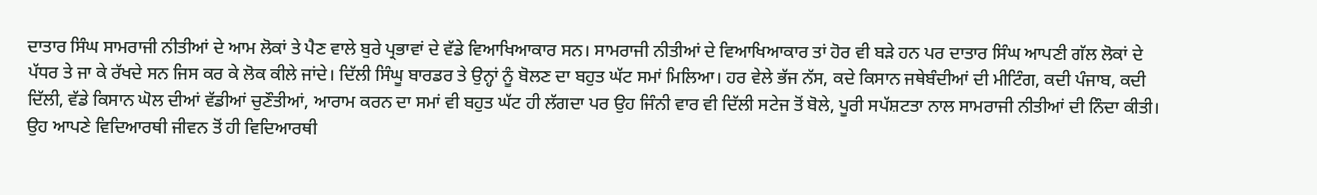ਦਾਤਾਰ ਸਿੰਘ ਸਾਮਰਾਜੀ ਨੀਤੀਆਂ ਦੇ ਆਮ ਲੋਕਾਂ ਤੇ ਪੈਣ ਵਾਲੇ ਬੁਰੇ ਪ੍ਰਭਾਵਾਂ ਦੇ ਵੱਡੇ ਵਿਆਖਿਆਕਾਰ ਸਨ। ਸਾਮਰਾਜੀ ਨੀਤੀਆਂ ਦੇ ਵਿਆਖਿਆਕਾਰ ਤਾਂ ਹੋਰ ਵੀ ਬੜੇ ਹਨ ਪਰ ਦਾਤਾਰ ਸਿੰਘ ਆਪਣੀ ਗੱਲ ਲੋਕਾਂ ਦੇ ਪੱਧਰ ਤੇ ਜਾ ਕੇ ਰੱਖਦੇ ਸਨ ਜਿਸ ਕਰ ਕੇ ਲੋਕ ਕੀਲੇ ਜਾਂਦੇ। ਦਿੱਲੀ ਸਿੰਘੂ ਬਾਰਡਰ ਤੇ ਉਨ੍ਹਾਂ ਨੂੰ ਬੋਲਣ ਦਾ ਬਹੁਤ ਘੱਟ ਸਮਾਂ ਮਿਲਿਆ। ਹਰ ਵੇਲੇ ਭੱਜ ਨੱਸ, ਕਦੇ ਕਿਸਾਨ ਜਥੇਬੰਦੀਆਂ ਦੀ ਮੀਟਿੰਗ, ਕਦੀ ਪੰਜਾਬ, ਕਦੀ ਦਿੱਲੀ, ਵੱਡੇ ਕਿਸਾਨ ਘੋਲ ਦੀਆਂ ਵੱਡੀਆਂ ਚੁਣੌਤੀਆਂ, ਆਰਾਮ ਕਰਨ ਦਾ ਸਮਾਂ ਵੀ ਬਹੁਤ ਘੱਟ ਹੀ ਲੱਗਦਾ ਪਰ ਉਹ ਜਿੰਨੀ ਵਾਰ ਵੀ ਦਿੱਲੀ ਸਟੇਜ ਤੋਂ ਬੋਲੇ, ਪੂਰੀ ਸਪੱਸ਼ਟਤਾ ਨਾਲ ਸਾਮਰਾਜੀ ਨੀਤੀਆਂ ਦੀ ਨਿੰਦਾ ਕੀਤੀ।
ਉਹ ਆਪਣੇ ਵਿਦਿਆਰਥੀ ਜੀਵਨ ਤੋਂ ਹੀ ਵਿਦਿਆਰਥੀ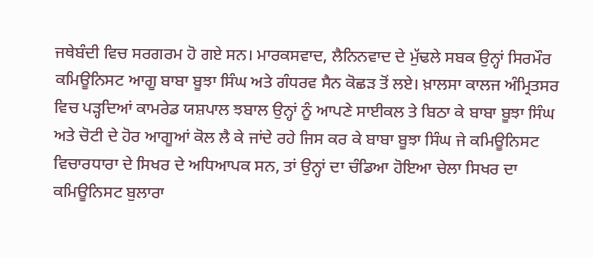ਜਥੇਬੰਦੀ ਵਿਚ ਸਰਗਰਮ ਹੋ ਗਏ ਸਨ। ਮਾਰਕਸਵਾਦ, ਲੈਨਿਨਵਾਦ ਦੇ ਮੁੱਢਲੇ ਸਬਕ ਉਨ੍ਹਾਂ ਸਿਰਮੌਰ ਕਮਿਊਨਿਸਟ ਆਗੂ ਬਾਬਾ ਬੂਝਾ ਸਿੰਘ ਅਤੇ ਗੰਧਰਵ ਸੈਨ ਕੋਛੜ ਤੋਂ ਲਏ। ਖ਼ਾਲਸਾ ਕਾਲਜ ਅੰਮ੍ਰਿਤਸਰ ਵਿਚ ਪੜ੍ਹਦਿਆਂ ਕਾਮਰੇਡ ਯਸ਼ਪਾਲ ਝਬਾਲ ਉਨ੍ਹਾਂ ਨੂੰ ਆਪਣੇ ਸਾਈਕਲ ਤੇ ਬਿਠਾ ਕੇ ਬਾਬਾ ਬੂਝਾ ਸਿੰਘ ਅਤੇ ਚੋਟੀ ਦੇ ਹੋਰ ਆਗੂਆਂ ਕੋਲ ਲੈ ਕੇ ਜਾਂਦੇ ਰਹੇ ਜਿਸ ਕਰ ਕੇ ਬਾਬਾ ਬੂਝਾ ਸਿੰਘ ਜੇ ਕਮਿਊਨਿਸਟ ਵਿਚਾਰਧਾਰਾ ਦੇ ਸਿਖਰ ਦੇ ਅਧਿਆਪਕ ਸਨ, ਤਾਂ ਉਨ੍ਹਾਂ ਦਾ ਚੰਡਿਆ ਹੋਇਆ ਚੇਲਾ ਸਿਖਰ ਦਾ ਕਮਿਊਨਿਸਟ ਬੁਲਾਰਾ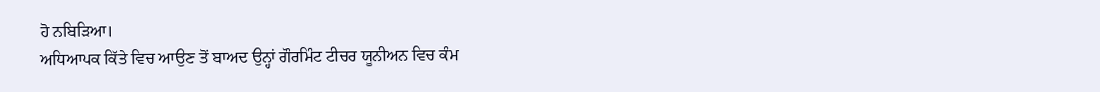ਹੋ ਨਬਿੜਿਆ।
ਅਧਿਆਪਕ ਕਿੱਤੇ ਵਿਚ ਆਉਣ ਤੋਂ ਬਾਅਦ ਉਨ੍ਹਾਂ ਗੌਰਮਿੰਟ ਟੀਚਰ ਯੂਨੀਅਨ ਵਿਚ ਕੰਮ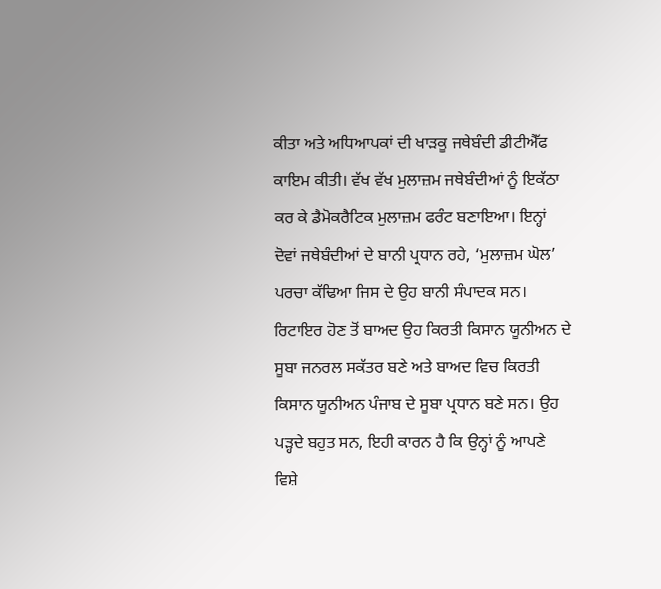ਕੀਤਾ ਅਤੇ ਅਧਿਆਪਕਾਂ ਦੀ ਖਾੜਕੂ ਜਥੇਬੰਦੀ ਡੀਟੀਐੱਫ ਕਾਇਮ ਕੀਤੀ। ਵੱਖ ਵੱਖ ਮੁਲਾਜ਼ਮ ਜਥੇਬੰਦੀਆਂ ਨੂੰ ਇਕੱਠਾ ਕਰ ਕੇ ਡੈਮੋਕਰੈਟਿਕ ਮੁਲਾਜ਼ਮ ਫਰੰਟ ਬਣਾਇਆ। ਇਨ੍ਹਾਂ ਦੋਵਾਂ ਜਥੇਬੰਦੀਆਂ ਦੇ ਬਾਨੀ ਪ੍ਰਧਾਨ ਰਹੇ, ‘ਮੁਲਾਜ਼ਮ ਘੋਲ’ ਪਰਚਾ ਕੱਢਿਆ ਜਿਸ ਦੇ ਉਹ ਬਾਨੀ ਸੰਪਾਦਕ ਸਨ। ਰਿਟਾਇਰ ਹੋਣ ਤੋਂ ਬਾਅਦ ਉਹ ਕਿਰਤੀ ਕਿਸਾਨ ਯੂਨੀਅਨ ਦੇ ਸੂਬਾ ਜਨਰਲ ਸਕੱਤਰ ਬਣੇ ਅਤੇ ਬਾਅਦ ਵਿਚ ਕਿਰਤੀ ਕਿਸਾਨ ਯੂਨੀਅਨ ਪੰਜਾਬ ਦੇ ਸੂਬਾ ਪ੍ਰਧਾਨ ਬਣੇ ਸਨ। ਉਹ ਪੜ੍ਹਦੇ ਬਹੁਤ ਸਨ, ਇਹੀ ਕਾਰਨ ਹੈ ਕਿ ਉਨ੍ਹਾਂ ਨੂੰ ਆਪਣੇ ਵਿਸ਼ੇ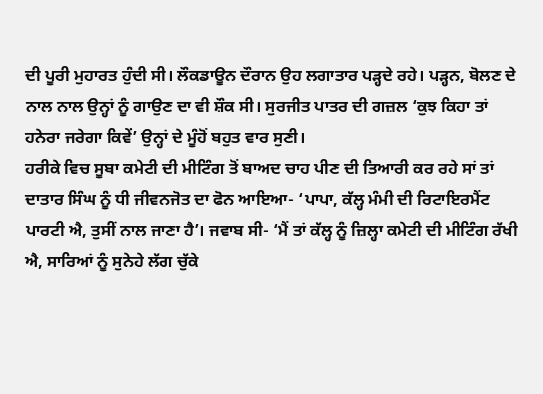ਦੀ ਪੂਰੀ ਮੁਹਾਰਤ ਹੁੰਦੀ ਸੀ। ਲੌਕਡਾਊਨ ਦੌਰਾਨ ਉਹ ਲਗਾਤਾਰ ਪੜ੍ਹਦੇ ਰਹੇ। ਪੜ੍ਹਨ, ਬੋਲਣ ਦੇ ਨਾਲ ਨਾਲ ਉਨ੍ਹਾਂ ਨੂੰ ਗਾਉਣ ਦਾ ਵੀ ਸ਼ੌਕ ਸੀ। ਸੁਰਜੀਤ ਪਾਤਰ ਦੀ ਗਜ਼ਲ ‘ਕੁਝ ਕਿਹਾ ਤਾਂ ਹਨੇਰਾ ਜਰੇਗਾ ਕਿਵੇਂ’ ਉਨ੍ਹਾਂ ਦੇ ਮੂੰਹੋਂ ਬਹੁਤ ਵਾਰ ਸੁਣੀ।
ਹਰੀਕੇ ਵਿਚ ਸੂਬਾ ਕਮੇਟੀ ਦੀ ਮੀਟਿੰਗ ਤੋਂ ਬਾਅਦ ਚਾਹ ਪੀਣ ਦੀ ਤਿਆਰੀ ਕਰ ਰਹੇ ਸਾਂ ਤਾਂ ਦਾਤਾਰ ਸਿੰਘ ਨੂੰ ਧੀ ਜੀਵਨਜੋਤ ਦਾ ਫੋਨ ਆਇਆ- ‘ਪਾਪਾ, ਕੱਲ੍ਹ ਮੰਮੀ ਦੀ ਰਿਟਾਇਰਮੈਂਟ ਪਾਰਟੀ ਐ, ਤੁਸੀਂ ਨਾਲ ਜਾਣਾ ਹੈ’। ਜਵਾਬ ਸੀ- ‘ਮੈਂ ਤਾਂ ਕੱਲ੍ਹ ਨੂੰ ਜ਼ਿਲ੍ਹਾ ਕਮੇਟੀ ਦੀ ਮੀਟਿੰਗ ਰੱਖੀ ਐ, ਸਾਰਿਆਂ ਨੂੰ ਸੁਨੇਹੇ ਲੱਗ ਚੁੱਕੇ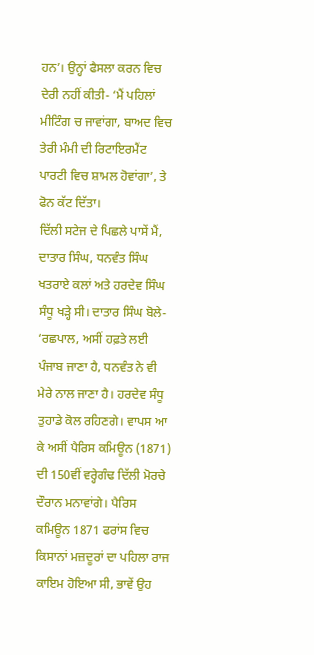ਹਨ’। ਉਨ੍ਹਾਂ ਫੈਸਲਾ ਕਰਨ ਵਿਚ ਦੇਰੀ ਨਹੀਂ ਕੀਤੀ- ‘ਮੈਂ ਪਹਿਲਾਂ ਮੀਟਿੰਗ ਚ ਜਾਵਾਂਗਾ, ਬਾਅਦ ਵਿਚ ਤੇਰੀ ਮੰਮੀ ਦੀ ਰਿਟਾਇਰਮੈਂਟ ਪਾਰਟੀ ਵਿਚ ਸ਼ਾਮਲ ਹੋਵਾਂਗਾ’, ਤੇ ਫੋਨ ਕੱਟ ਦਿੱਤਾ।
ਦਿੱਲੀ ਸਟੇਜ ਦੇ ਪਿਛਲੇ ਪਾਸੇਂ ਮੈਂ, ਦਾਤਾਰ ਸਿੰਘ, ਧਨਵੰਤ ਸਿੰਘ ਖਤਰਾਏ ਕਲਾਂ ਅਤੇ ਹਰਦੇਵ ਸਿੰਘ ਸੰਧੂ ਖੜ੍ਹੇ ਸੀ। ਦਾਤਾਰ ਸਿੰਘ ਬੋਲੇ- ‘ਰਛਪਾਲ, ਅਸੀਂ ਹਫ਼ਤੇ ਲਈ ਪੰਜਾਬ ਜਾਣਾ ਹੈ, ਧਨਵੰਤ ਨੇ ਵੀ ਮੇਰੇ ਨਾਲ ਜਾਣਾ ਹੈ। ਹਰਦੇਵ ਸੰਧੂ ਤੁਹਾਡੇ ਕੋਲ ਰਹਿਣਗੇ। ਵਾਪਸ ਆ ਕੇ ਅਸੀਂ ਪੈਰਿਸ ਕਮਿਊਨ (1871) ਦੀ 150ਵੀਂ ਵਰ੍ਹੇਗੰਢ ਦਿੱਲੀ ਮੋਰਚੇ ਦੌਰਾਨ ਮਨਾਵਾਂਗੇ। ਪੈਰਿਸ ਕਮਿਊਨ 1871 ਫਰਾਂਸ ਵਿਚ ਕਿਸਾਨਾਂ ਮਜ਼ਦੂਰਾਂ ਦਾ ਪਹਿਲਾ ਰਾਜ ਕਾਇਮ ਹੋਇਆ ਸੀ, ਭਾਵੇਂ ਉਹ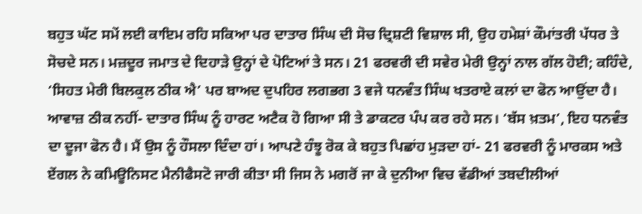ਬਹੁਤ ਘੱਟ ਸਮੇਂ ਲਈ ਕਾਇਮ ਰਹਿ ਸਕਿਆ ਪਰ ਦਾਤਾਰ ਸਿੰਘ ਦੀ ਸੋਚ ਦ੍ਰਿਸ਼ਟੀ ਵਿਸ਼ਾਲ ਸੀ, ਉਹ ਹਮੇਸ਼ਾਂ ਕੌਮਾਂਤਰੀ ਪੱਧਰ ਤੇ ਸੋਚਦੇ ਸਨ। ਮਜ਼ਦੂਰ ਜਮਾਤ ਦੇ ਦਿਹਾੜੇ ਉਨ੍ਹਾਂ ਦੇ ਪੋਟਿਆਂ ਤੇ ਸਨ। 21 ਫਰਵਰੀ ਦੀ ਸਵੇਰ ਮੇਰੀ ਉਨ੍ਹਾਂ ਨਾਲ ਗੱਲ ਹੋਈ; ਕਹਿੰਦੇ, ‘ਸਿਹਤ ਮੇਰੀ ਬਿਲਕੁਲ ਠੀਕ ਐ’ ਪਰ ਬਾਅਦ ਦੁਪਹਿਰ ਲਗਭਗ 3 ਵਜੇ ਧਨਵੰਤ ਸਿੰਘ ਖਤਰਾਏ ਕਲਾਂ ਦਾ ਫੋਨ ਆਉਂਦਾ ਹੈ। ਆਵਾਜ਼ ਠੀਕ ਨਹੀਂ- ਦਾਤਾਰ ਸਿੰਘ ਨੂੰ ਹਾਰਟ ਅਟੈਕ ਹੋ ਗਿਆ ਸੀ ਤੇ ਡਾਕਟਰ ਪੰਪ ਕਰ ਰਹੇ ਸਨ। ‘ਬੱਸ ਖ਼ਤਮ’, ਇਹ ਧਨਵੰਤ ਦਾ ਦੂਜਾ ਫੋਨ ਹੈ। ਮੈਂ ਉਸ ਨੂੰ ਹੌਸਲਾ ਦਿੰਦਾ ਹਾਂ। ਆਪਣੇ ਹੰਝੂ ਰੋਕ ਕੇ ਬਹੁਤ ਪਿਛਾਂਹ ਮੁੜਦਾ ਹਾਂ- 21 ਫਰਵਰੀ ਨੂੰ ਮਾਰਕਸ ਅਤੇ ਏਂਗਲ ਨੇ ਕਮਿਊਨਿਸਟ ਮੈਨੀਫੈਸਟੋ ਜਾਰੀ ਕੀਤਾ ਸੀ ਜਿਸ ਨੇ ਮਗਰੋਂ ਜਾ ਕੇ ਦੁਨੀਆ ਵਿਚ ਵੱਡੀਆਂ ਤਬਦੀਲੀਆਂ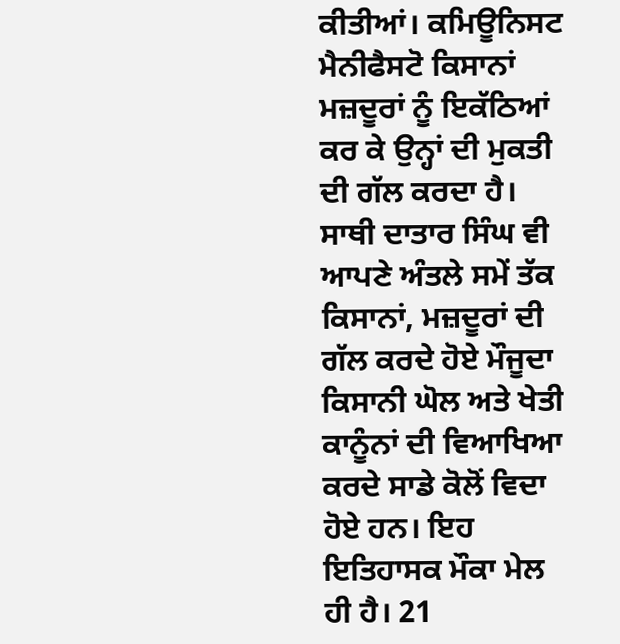ਕੀਤੀਆਂ। ਕਮਿਊਨਿਸਟ ਮੈਨੀਫੈਸਟੋ ਕਿਸਾਨਾਂ ਮਜ਼ਦੂਰਾਂ ਨੂੰ ਇਕੱਠਿਆਂ ਕਰ ਕੇ ਉਨ੍ਹਾਂ ਦੀ ਮੁਕਤੀ ਦੀ ਗੱਲ ਕਰਦਾ ਹੈ। ਸਾਥੀ ਦਾਤਾਰ ਸਿੰਘ ਵੀ ਆਪਣੇ ਅੰਤਲੇ ਸਮੇਂ ਤੱਕ ਕਿਸਾਨਾਂ, ਮਜ਼ਦੂਰਾਂ ਦੀ ਗੱਲ ਕਰਦੇ ਹੋਏ ਮੌਜੂਦਾ ਕਿਸਾਨੀ ਘੋਲ ਅਤੇ ਖੇਤੀ ਕਾਨੂੰਨਾਂ ਦੀ ਵਿਆਖਿਆ ਕਰਦੇ ਸਾਡੇ ਕੋਲੋਂ ਵਿਦਾ ਹੋਏ ਹਨ। ਇਹ ਇਤਿਹਾਸਕ ਮੌਕਾ ਮੇਲ ਹੀ ਹੈ। 21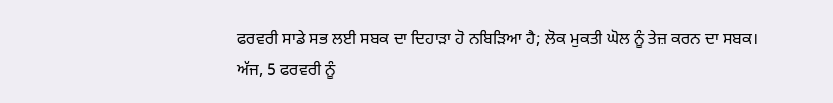ਫਰਵਰੀ ਸਾਡੇ ਸਭ ਲਈ ਸਬਕ ਦਾ ਦਿਹਾੜਾ ਹੋ ਨਬਿੜਿਆ ਹੈ; ਲੋਕ ਮੁਕਤੀ ਘੋਲ ਨੂੰ ਤੇਜ਼ ਕਰਨ ਦਾ ਸਬਕ।
ਅੱਜ, 5 ਫਰਵਰੀ ਨੂੰ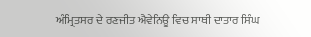ਅੰਮ੍ਰਿਤਸਰ ਦੇ ਰਣਜੀਤ ਐਵੇਨਿਊ ਵਿਚ ਸਾਥੀ ਦਾਤਾਰ ਸਿੰਘ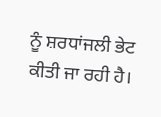ਨੂੰ ਸ਼ਰਧਾਂਜਲੀ ਭੇਟ ਕੀਤੀ ਜਾ ਰਹੀ ਹੈ।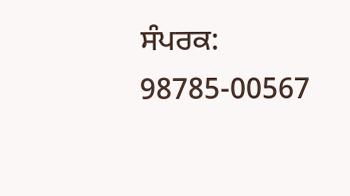ਸੰਪਰਕ: 98785-00567